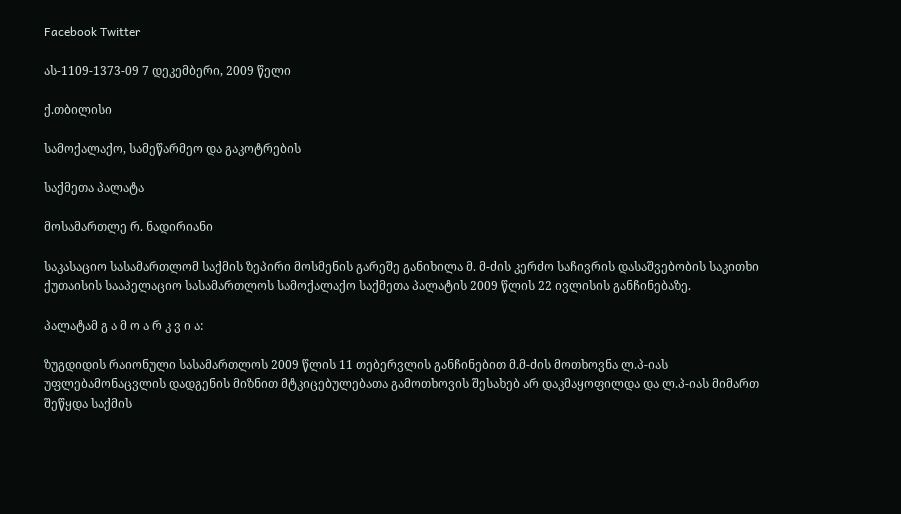Facebook Twitter

ას-1109-1373-09 7 დეკემბერი, 2009 წელი

ქ.თბილისი

სამოქალაქო, სამეწარმეო და გაკოტრების

საქმეთა პალატა

მოსამართლე რ. ნადირიანი

საკასაციო სასამართლომ საქმის ზეპირი მოსმენის გარეშე განიხილა მ. მ-ძის კერძო საჩივრის დასაშვებობის საკითხი ქუთაისის სააპელაციო სასამართლოს სამოქალაქო საქმეთა პალატის 2009 წლის 22 ივლისის განჩინებაზე.

პალატამ გ ა მ ო ა რ კ ვ ი ა:

ზუგდიდის რაიონული სასამართლოს 2009 წლის 11 თებერვლის განჩინებით მ.მ-ძის მოთხოვნა ლ.პ-იას უფლებამონაცვლის დადგენის მიზნით მტკიცებულებათა გამოთხოვის შესახებ არ დაკმაყოფილდა და ლ.პ-იას მიმართ შეწყდა საქმის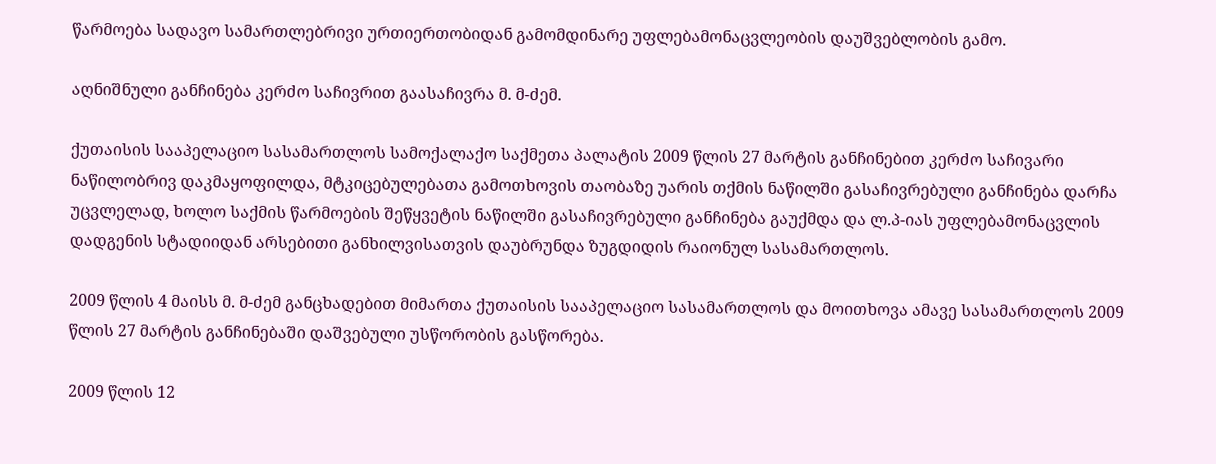წარმოება სადავო სამართლებრივი ურთიერთობიდან გამომდინარე უფლებამონაცვლეობის დაუშვებლობის გამო.

აღნიშნული განჩინება კერძო საჩივრით გაასაჩივრა მ. მ-ძემ.

ქუთაისის სააპელაციო სასამართლოს სამოქალაქო საქმეთა პალატის 2009 წლის 27 მარტის განჩინებით კერძო საჩივარი ნაწილობრივ დაკმაყოფილდა, მტკიცებულებათა გამოთხოვის თაობაზე უარის თქმის ნაწილში გასაჩივრებული განჩინება დარჩა უცვლელად, ხოლო საქმის წარმოების შეწყვეტის ნაწილში გასაჩივრებული განჩინება გაუქმდა და ლ.პ-იას უფლებამონაცვლის დადგენის სტადიიდან არსებითი განხილვისათვის დაუბრუნდა ზუგდიდის რაიონულ სასამართლოს.

2009 წლის 4 მაისს მ. მ-ძემ განცხადებით მიმართა ქუთაისის სააპელაციო სასამართლოს და მოითხოვა ამავე სასამართლოს 2009 წლის 27 მარტის განჩინებაში დაშვებული უსწორობის გასწორება.

2009 წლის 12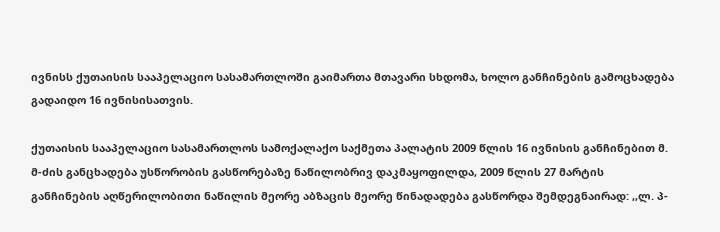ივნისს ქუთაისის სააპელაციო სასამართლოში გაიმართა მთავარი სხდომა, ხოლო განჩინების გამოცხადება გადაიდო 16 ივნისისათვის.

ქუთაისის სააპელაციო სასამართლოს სამოქალაქო საქმეთა პალატის 2009 წლის 16 ივნისის განჩინებით მ. მ-ძის განცხადება უსწორობის გასწორებაზე ნაწილობრივ დაკმაყოფილდა, 2009 წლის 27 მარტის განჩინების აღწერილობითი ნაწილის მეორე აბზაცის მეორე წინადადება გასწორდა შემდეგნაირად: ,,ლ. პ-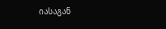იასაგან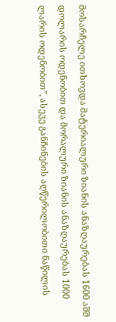მოსარჩელე ითხოვდა მატერიალური ზიანის ანაზღაურებას 1600 აშშ დოლარის ოდენობით და მორალური ზიანის ანაზღაურებას 1000 ლარის ოდენობით”, ასევე განჩინების აღწერილობითი ნაწილის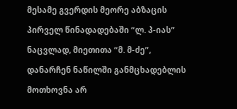მესამე გვერდის მეორე აბზაცის პირველ წინადადებაში “ლ. პ-იას” ნაცვლად, მიეთითა “მ. მ-ძე”, დანარჩენ ნაწილში განმცხადებლის მოთხოვნა არ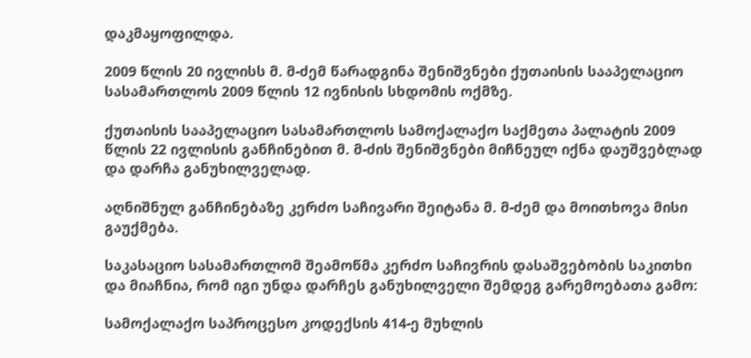დაკმაყოფილდა.

2009 წლის 20 ივლისს მ. მ-ძემ წარადგინა შენიშვნები ქუთაისის სააპელაციო სასამართლოს 2009 წლის 12 ივნისის სხდომის ოქმზე.

ქუთაისის სააპელაციო სასამართლოს სამოქალაქო საქმეთა პალატის 2009 წლის 22 ივლისის განჩინებით მ. მ-ძის შენიშვნები მიჩნეულ იქნა დაუშვებლად და დარჩა განუხილველად.

აღნიშნულ განჩინებაზე კერძო საჩივარი შეიტანა მ. მ-ძემ და მოითხოვა მისი გაუქმება.

საკასაციო სასამართლომ შეამოწმა კერძო საჩივრის დასაშვებობის საკითხი და მიაჩნია, რომ იგი უნდა დარჩეს განუხილველი შემდეგ გარემოებათა გამო:

სამოქალაქო საპროცესო კოდექსის 414-ე მუხლის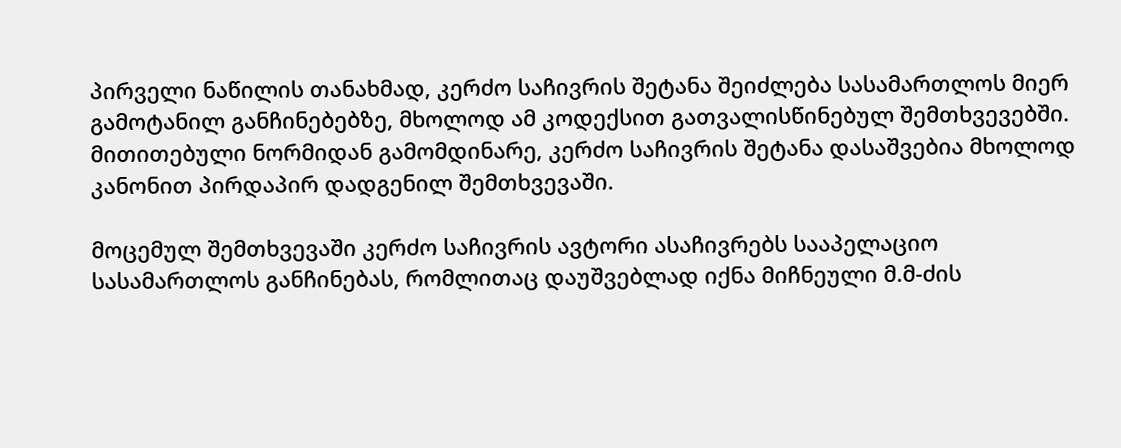პირველი ნაწილის თანახმად, კერძო საჩივრის შეტანა შეიძლება სასამართლოს მიერ გამოტანილ განჩინებებზე, მხოლოდ ამ კოდექსით გათვალისწინებულ შემთხვევებში. მითითებული ნორმიდან გამომდინარე, კერძო საჩივრის შეტანა დასაშვებია მხოლოდ კანონით პირდაპირ დადგენილ შემთხვევაში.

მოცემულ შემთხვევაში კერძო საჩივრის ავტორი ასაჩივრებს სააპელაციო სასამართლოს განჩინებას, რომლითაც დაუშვებლად იქნა მიჩნეული მ.მ-ძის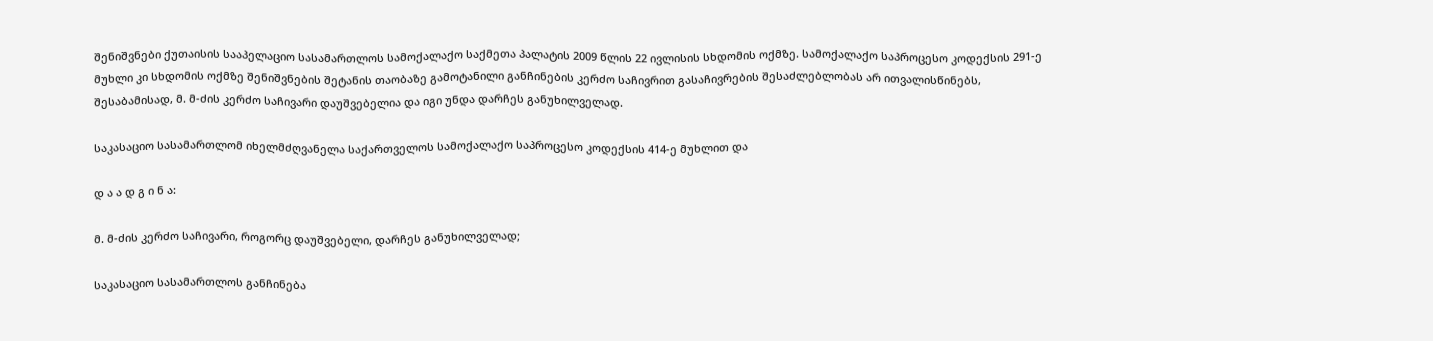შენიშვნები ქუთაისის სააპელაციო სასამართლოს სამოქალაქო საქმეთა პალატის 2009 წლის 22 ივლისის სხდომის ოქმზე. სამოქალაქო საპროცესო კოდექსის 291-ე მუხლი კი სხდომის ოქმზე შენიშვნების შეტანის თაობაზე გამოტანილი განჩინების კერძო საჩივრით გასაჩივრების შესაძლებლობას არ ითვალისწინებს, შესაბამისად, მ. მ-ძის კერძო საჩივარი დაუშვებელია და იგი უნდა დარჩეს განუხილველად.

საკასაციო სასამართლომ იხელმძღვანელა საქართველოს სამოქალაქო საპროცესო კოდექსის 414-ე მუხლით და

დ ა ა დ გ ი ნ ა:

მ. მ-ძის კერძო საჩივარი, როგორც დაუშვებელი, დარჩეს განუხილველად;

საკასაციო სასამართლოს განჩინება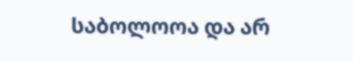საბოლოოა და არ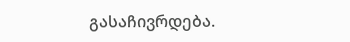გასაჩივრდება.